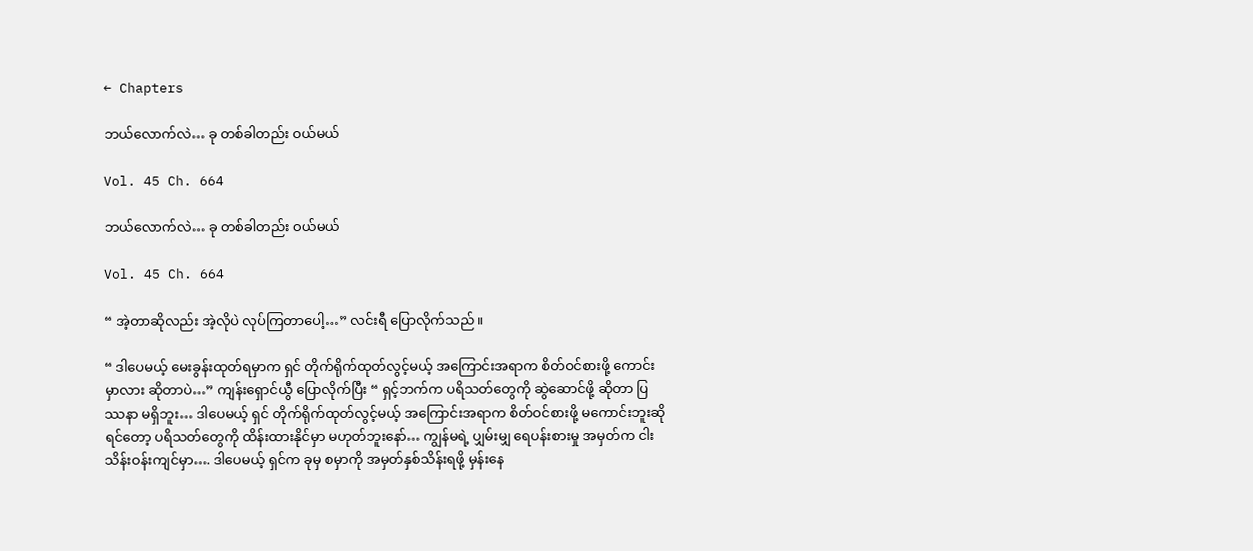← Chapters

ဘယ်လောက်လဲ… ခု တစ်ခါတည်း ဝယ်မယ်

Vol. 45 Ch. 664

ဘယ်လောက်လဲ… ခု တစ်ခါတည်း ဝယ်မယ်

Vol. 45 Ch. 664

“ အဲ့တာဆိုလည်း အဲ့လိုပဲ လုပ်ကြတာပေါ့…” လင်းရီ ပြောလိုက်သည်။

“ ဒါပေမယ့် မေးခွန်းထုတ်ရမှာက ရှင် တိုက်ရိုက်ထုတ်လွင့်မယ့် အကြောင်းအရာက စိတ်ဝင်စားဖို့ ကောင်းမှာလား ဆိုတာပဲ…” ကျန်းရှောင်ယွီ ပြောလိုက်ပြီး “ ရှင့်ဘက်က ပရိသတ်တွေကို ဆွဲဆောင်ဖို့ ဆိုတာ ပြဿနာ မရှိဘူး… ဒါပေမယ့် ရှင် တိုက်ရိုက်ထုတ်လွင့်မယ့် အကြောင်းအရာက စိတ်ဝင်စားဖို့ မကောင်းဘူးဆိုရင်တော့ ပရိသတ်တွေကို ထိန်းထားနိုင်မှာ မဟုတ်ဘူးနော်… ကျွန်မရဲ့ ပျှမ်းမျှ ရေပန်းစားမှု အမှတ်က ငါးသိန်းဝန်းကျင်မှာ…. ဒါပေမယ့် ရှင်က ခုမှ စမှာကို အမှတ်နှစ်သိန်းရဖို့ မှန်းနေ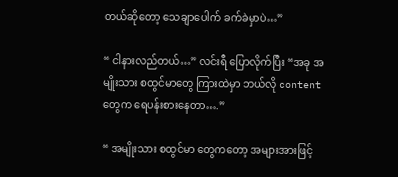တယ်ဆိုတော့ သေချာပေါက် ခက်ခဲမှာပဲ…”

“ ငါနားလည်တယ်…” လင်းရီ ပြောလိုက်ပြီး “အခု အမျိုးသား စထွင်မာတွေ ကြားထဲမှာ ဘယ်လို content တွေက ရေပန်းစားနေတာ….”

“ အမျိုးသား စထွင်မာ တွေကတော့ အများအားဖြင့်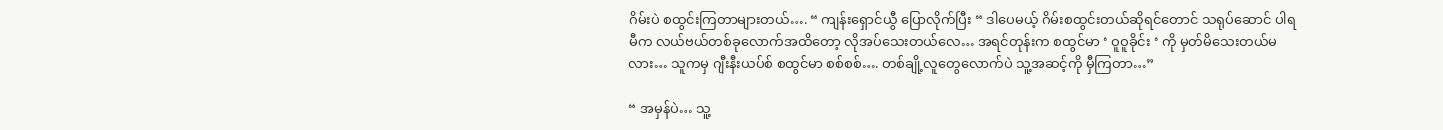ဂိမ်းပဲ စထွင်းကြတာများတယ်…. “ ကျန်းရှောင်ယွီ ပြောလိုက်ပြီး “ ဒါပေမယ့် ဂိမ်းစထွင်းတယ်ဆိုရင်တောင် သရုပ်ဆောင် ပါရမီက လယ်ဗယ်တစ်ခုလောက်အထိတော့ လိုအပ်သေးတယ်လေ… အရင်တုန်းက စထွင်မာ ‘ ဝူဝူခိုင်း ‘ ကို မှတ်မိသေးတယ်မလား… သူကမှ ဂျီးနီးယပ်စ် စထွင်မာ စစ်စစ်…. တစ်ချို့လူတွေလောက်ပဲ သူ့အဆင့်ကို မှီကြတာ…”

“ အမှန်ပဲ… သူ့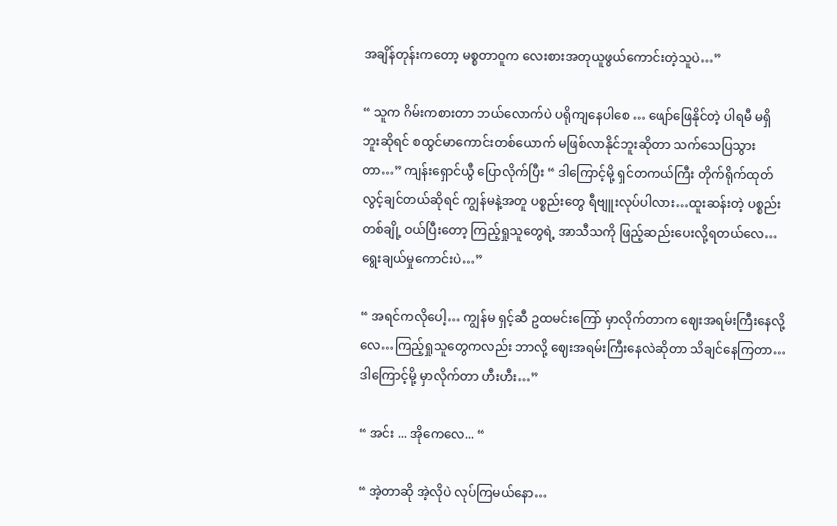အချိန်တုန်းကတော့ မစ္စတာဝူက လေးစားအတုယူဖွယ်ကောင်းတဲ့သူပဲ…”

“ သူက ဂိမ်းကစားတာ ဘယ်လောက်ပဲ ပရိုကျနေပါစေ … ဖျော်ဖြေနိုင်တဲ့ ပါရမီ မရှိဘူးဆိုရင် စထွင်မာကောင်းတစ်ယောက် မဖြစ်လာနိုင်ဘူးဆိုတာ သက်သေပြသွားတာ…” ကျန်းရှောင်ယွီ ပြောလိုက်ပြီး “ ဒါကြောင့်မို့ ရှင်တကယ်ကြီး တိုက်ရိုက်ထုတ်လွင့်ချင်တယ်ဆိုရင် ကျွန်မနဲ့အတူ ပစ္စည်းတွေ ရီဗျူးလုပ်ပါလား…ထူးဆန်းတဲ့ ပစ္စည်းတစ်ချို့ ဝယ်ပြီးတော့ ကြည့်ရှုသူတွေရဲ့ အာသီသကို ဖြည့်ဆည်းပေးလို့ရတယ်လေ…ရွေးချယ်မှုကောင်းပဲ…”

“ အရင်ကလိုပေါ့… ကျွန်မ ရှင့်ဆီ ဥထမင်းကြော် မှာလိုက်တာက ဈေးအရမ်းကြီးနေလို့လေ…ကြည့်ရှုသူတွေကလည်း ဘာလို့ ဈေးအရမ်းကြီးနေလဲဆိုတာ သိချင်နေကြတာ… ဒါကြောင့်မို့ မှာလိုက်တာ ဟီးဟီး…”

“ အင်း ... အိုကေလေ... “

“ အဲ့တာဆို အဲ့လိုပဲ လုပ်ကြမယ်နော…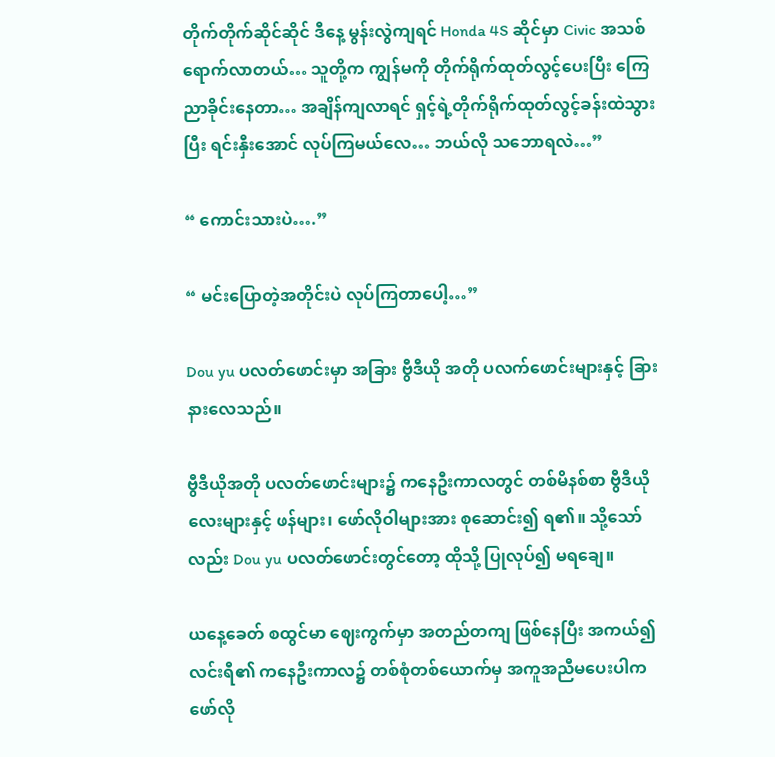တိုက်တိုက်ဆိုင်ဆိုင် ဒီနေ့ မွန်းလွဲကျရင် Honda 4S ဆိုင်မှာ Civic အသစ်ရောက်လာတယ်… သူတို့က ကျွန်မကို တိုက်ရိုက်ထုတ်လွင့်ပေးပြီး ကြေညာခိုင်းနေတာ… အချိန်ကျလာရင် ရှင့်ရဲ့တိုက်ရိုက်ထုတ်လွင့်ခန်းထဲသွားပြီး ရင်းနှီးအောင် လုပ်ကြမယ်လေ… ဘယ်လို သဘောရလဲ…”

“ ကောင်းသားပဲ….”

“ မင်းပြောတဲ့အတိုင်းပဲ လုပ်ကြတာပေါ့…”

Dou yu ပလတ်ဖောင်းမှာ အခြား ဗွီဒီယို အတို ပလက်ဖောင်းများနှင့် ခြားနားလေသည်။

ဗွီဒီယိုအတို ပလတ်ဖောင်းများ၌ ကနေဦးကာလတွင် တစ်မိနစ်စာ ဗွီဒီယိုလေးများနှင့် ဖန်များ၊ ဖော်လိုဝါများအား စုဆောင်း၍ ရ၏။ သို့သော်လည်း Dou yu ပလတ်ဖောင်းတွင်တော့ ထိုသို့ ပြုလုပ်၍ မရချေ။

ယနေ့ခေတ် စထွင်မာ ဈေးကွက်မှာ အတည်တကျ ဖြစ်နေပြီး အကယ်၍ လင်းရီ၏ ကနေဦးကာလ၌ တစ်စုံတစ်ယောက်မှ အကူအညီမပေးပါက ဖော်လို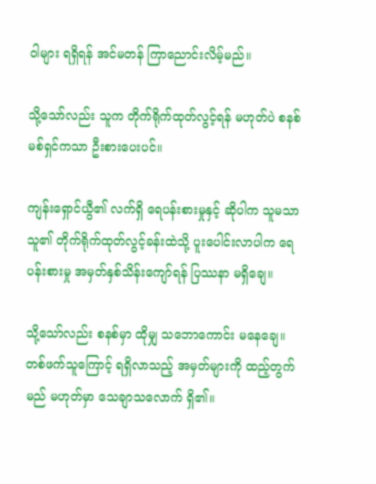ဝါများ ရရှိရန် အင်မတန် ကြာညောင်းလိမ့်မည်။

သို့သော်လည်း သူက တိုက်ရိုက်ထုတ်လွင့်ရန် မဟုတ်ပဲ စနစ်မစ်ရှင်ကသာ ဦးစားပေးပင်။

ကျန်းရှောင်ယွီ၏ လက်ရှိ ရေပန်းစားမှုနှင့် ဆိုပါက သူမသာ သူ၏ တိုက်ရိုက်ထုတ်လွင့်ခန်းထဲသို့ ပူးပေါင်းလာပါက ရေပန်းစားမှု အမှတ်နှစ်သိန်းကျော်ရန် ပြဿနာ မရှိချေ။

သို့သော်လည်း စနစ်မှာ ထိုမျှ သဘောကောင်း မနေချေ။ တစ်ဖက်သူကြောင့် ရရှိလာသည့် အမှတ်များကို ထည့်တွက်မည် မဟုတ်မှာ သေချာသလောက် ရှိ၏။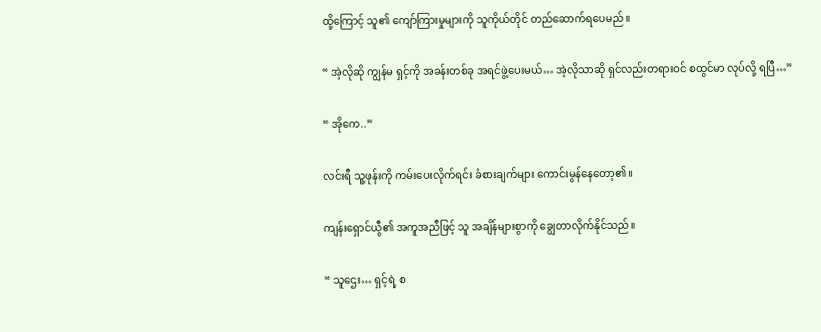ထို့ကြောင့် သူ၏ ကျော်ကြားမှုများကို သူကိုယ်တိုင် တည်ဆောက်ရပေမည်။

“ အဲ့လိုဆို ကျွန်မ ရှင့်ကို အခန်းတစ်ခု အရင်ဖွဲ့ပေးမယ်… အဲ့လိုသာဆို ရှင်လည်းတရားဝင် စထွင်မာ လုပ်လို့ ရပြီ…”

“ အိုကေ..”

လင်းရီ သူ့ဖုန်းကို ကမ်းပေးလိုက်ရင်း ခံစားချက်များ ကောင်းမွန်နေတော့၏။

ကျန်းရှောင်ယွီ၏ အကူအညီဖြင့် သူ အချိန်များစွာကို ချွေတာလိုက်နိုင်သည်။

“ သူဌေး… ရှင့်ရဲ့ စ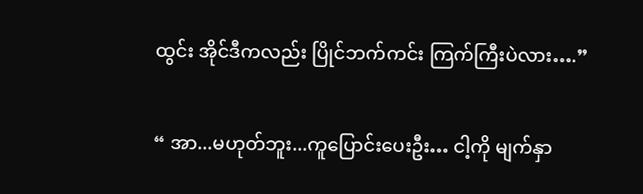ထွင်း အိုင်ဒီကလည်း ပြိုင်ဘက်ကင်း ကြက်ကြီးပဲလား….”

“ အာ...မဟုတ်ဘူး...ကူပြောင်းပေးဦး… ငါ့ကို မျက်နှာ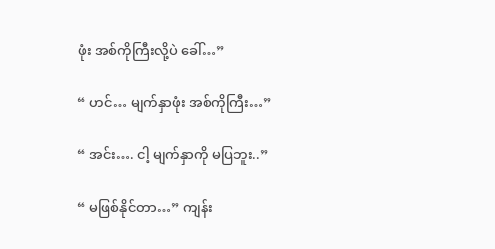ဖုံး အစ်ကိုကြီးလို့ပဲ ခေါ်…”

“ ဟင်… မျက်နှာဖုံး အစ်ကိုကြီး…”

“ အင်း…. ငါ့ မျက်နှာကို မပြဘူး..”

“ မဖြစ်နိုင်တာ…” ကျန်း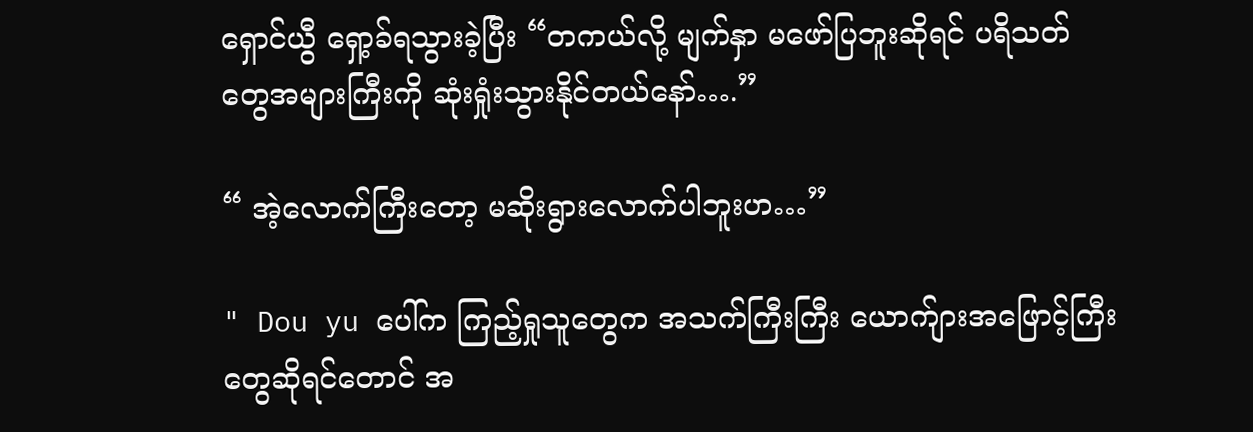ရှောင်ယွီ ရှော့ခ်ရသွားခဲ့ပြီး “တကယ်လို့ မျက်နှာ မဖော်ပြဘူးဆိုရင် ပရိသတ်တွေအများကြီးကို ဆုံးရှုံးသွားနိုင်တယ်နော်….”

“ အဲ့လောက်ကြီးတော့ မဆိုးရွားလောက်ပါဘူးဟ…”

" Dou yu ပေါ်က ကြည့်ရှုသူတွေက အသက်ကြီးကြီး ယောက်ျားအဖြောင့်ကြီးတွေဆိုရင်တောင် အ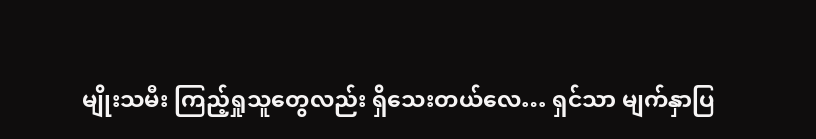မျိုးသမီး ကြည့်ရှုသူတွေလည်း ရှိသေးတယ်လေ… ရှင်သာ မျက်နှာပြ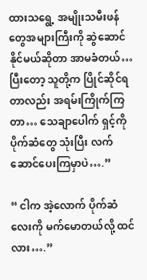ထားသရွေ့ အမျိုးသမီးဖန်တွေအများကြီးကို ဆွဲဆောင်နိုင်မယ်ဆိုတာ အာမခံတယ်… ပြီးတော့ သူတို့က ပြိုင်ဆိုင်ရတာလည်း အရမ်းကြိုက်ကြတာ… သေချာပေါက် ရှင့်ကို ပိုက်ဆံတွေ သုံးပြီး လက်ဆောင်ပေးကြမှာပဲ….”

“ ငါက အဲ့လောက် ပိုက်ဆံလေးကို မက်မောတယ်လို့ ထင်လား….”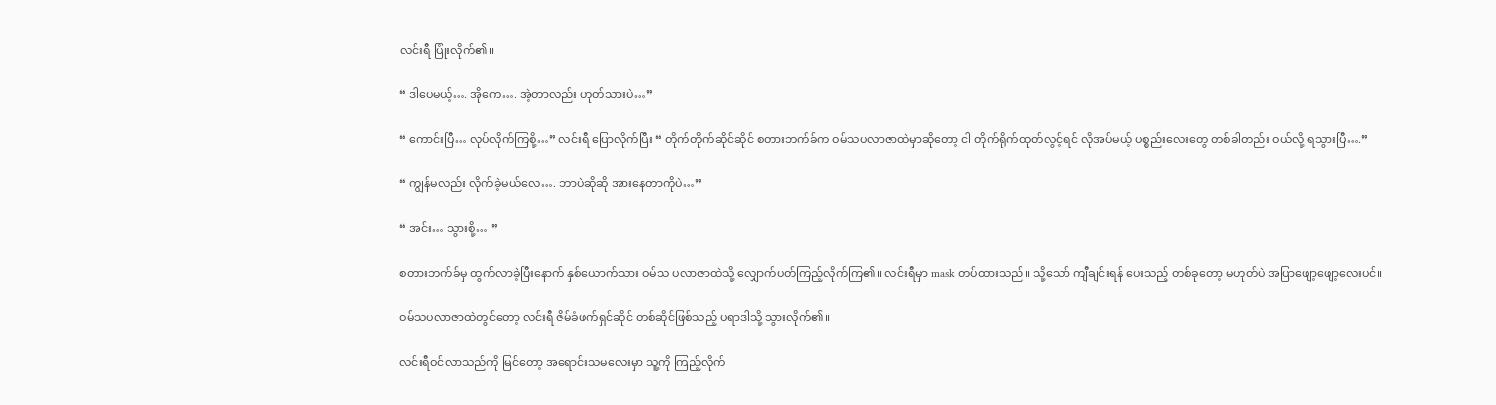လင်းရီ ပြုံးလိုက်၏။

“ ဒါပေမယ့်…. အိုကေ…. အဲ့တာလည်း ဟုတ်သားပဲ…”

“ ကောင်းပြီ… လုပ်လိုက်ကြစို့…” လင်းရီ ပြောလိုက်ပြီး “ တိုက်တိုက်ဆိုင်ဆိုင် စတားဘက်ခ်က ဝမ်သပလာဇာထဲမှာဆိုတော့ ငါ တိုက်ရိုက်ထုတ်လွင့်ရင် လိုအပ်မယ့် ပစ္စည်းလေးတွေ တစ်ခါတည်း ဝယ်လို့ ရသွားပြီ….”

“ ကျွန်မလည်း လိုက်ခဲ့မယ်လေ…. ဘာပဲဆိုဆို အားနေတာကိုပဲ…”

“ အင်း… သွားစို့… ”

စတားဘက်ခ်မှ ထွက်လာခဲ့ပြီးနောက် နှစ်ယောက်သား ဝမ်သ ပလာဇာထဲသို့ လျှောက်ပတ်ကြည့်လိုက်ကြ၏။ လင်းရီမှာ mask တပ်ထားသည်။ သို့သော် ကျီချင်းရန် ပေးသည့် တစ်ခုတော့ မဟုတ်ပဲ အပြာဖျော့ဖျော့လေးပင်။

ဝမ်သပလာဇာထဲတွင်တော့ လင်းရီ ဇိမ်ခံဖက်ရှင်ဆိုင် တစ်ဆိုင်ဖြစ်သည့် ပရာဒါသို့ သွားလိုက်၏။

လင်းရီဝင်လာသည်ကို မြင်တော့ အရောင်းသမလေးမှာ သူ့ကို ကြည့်လိုက်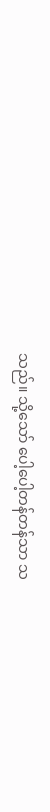သည်။ သို့သော် ပေါ့ပေါ့တန်တန်သာ သ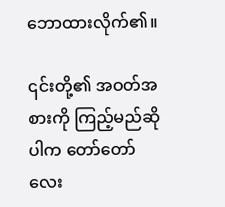ဘောထားလိုက်၏။

၎င်းတို့၏ အဝတ်အစားကို ကြည့်မည်ဆိုပါက တော်တော်လေး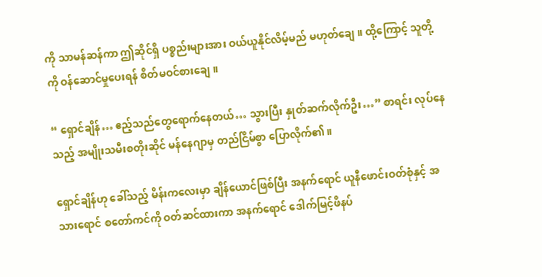ကို သာမန်ဆန်ကာ ဤဆိုင်ရှိ ပစ္စည်းများအား ဝယ်ယူနိုင်လိမ့်မည် မဟုတ်ချေ။ ထို့ကြောင့် သူတို့ကို ဝန်ဆောင်မှုပေးရန် စိတ်မဝင်စားချေ။

“ ရှောင်ချိန်… ဧည့်သည်တွေရောက်နေတယ်… သွားပြီး နှုတ်ဆက်လိုက်ဦး…” စာရင်း လုပ်နေသည့် အမျိုးသမီးစတိုးဆိုင် မန်နေဂျာမှ တည်ငြိမ်စွာ ပြောလိုက်၏။

ရှောင်ချိန်ဟု ခေါ်သည့် မိန်းကလေးမှာ ချိန်ယောင်ဖြစ်ပြီး အနက်ရောင် ယူနီဖောင်းဝတ်စုံနှင့် အသားရောင် စတော်ကင်ကို ဝတ်ဆင်ထားကာ အနက်ရောင် ဒေါက်မြင့်ဖိနပ်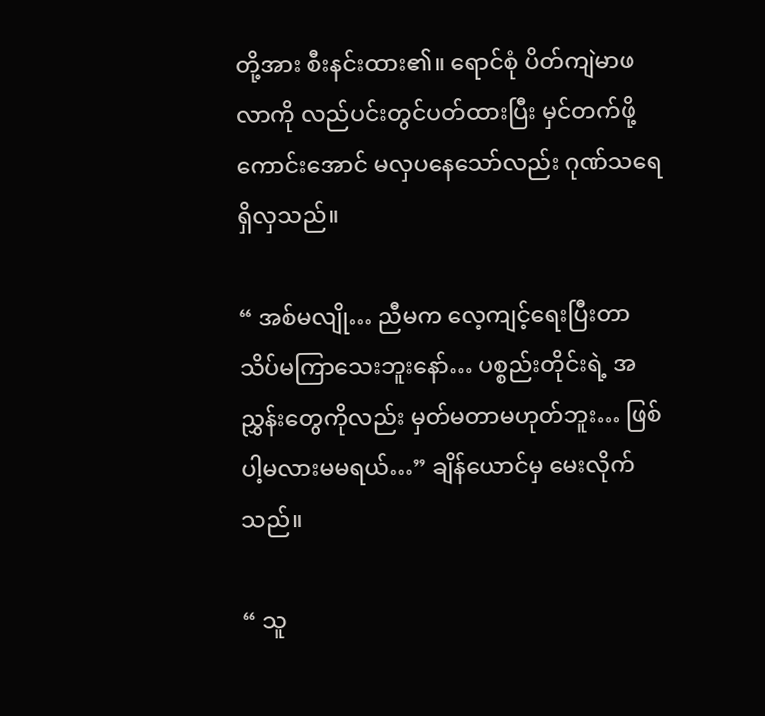တို့အား စီးနင်းထား၏။ ရောင်စုံ ပိတ်ကျဲမာဖလာကို လည်ပင်းတွင်ပတ်ထားပြီး မှင်တက်ဖို့ကောင်းအောင် မလှပနေသော်လည်း ဂုဏ်သရေရှိလှသည်။

“ အစ်မလျို… ညီမက လေ့ကျင့်ရေးပြီးတာ သိပ်မကြာသေးဘူးနော်… ပစ္စည်းတိုင်းရဲ့ အညွှန်းတွေကိုလည်း မှတ်မတာမဟုတ်ဘူး… ဖြစ်ပါ့မလားမမရယ်…” ချိန်ယောင်မှ မေးလိုက်သည်။

“ သူ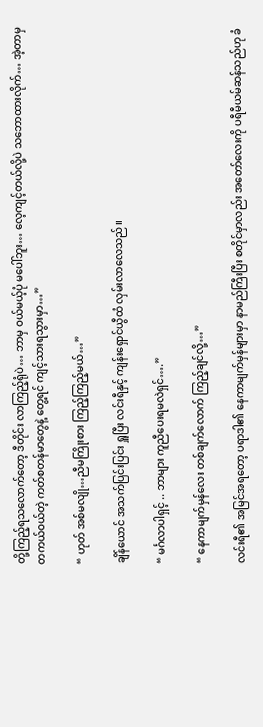တို့ကြည့်ရသလောက်တော့ ဒီတိုင်း လာကြည့်ရုံပဲ… ဘာမှ ဝယ်မယ့်ပုံ မပေါ်ဘူး… လေ့ကျင့်တယ်လို့ပဲ သဘောထားလိုက်… အဲ့တာမှ တကယ်ဝယ်တဲ့ ကတ်စတန်မာတွေနဲ့ တွေ့ရင် ကျင့်သားရသွားမှာ…”

“ ဟုတ် အစ်မလျို…ညီမကြိုးစား ကြည့်ကြည့်မယ်…”

ချိန်ယောင် အသက်ပြင်းပြင်း ရှူပြီး လင်းရီနှင့် ကျန်းရှောင်ယွီထံ လှမ်းလာလေသည်။

“ မင်္ဂလာပါရှင့် .. ဘာများ ကူညီပေးရမလဲရှင်….”

“ နေကာမျက်မှန်လေး တစ်ချက်လောက် ကြည့်ချင်လို့…”

လင်းရီ၏ အမြင်အရတော့ ပရာဒါ၏ နေကာမျက်မှန်များမှာ နာမည်ကြီးပြီး စတိုင်မှာလည်း အတော်လေးကို ပရီမီယမ်ဆန်သည်ဟု ခံ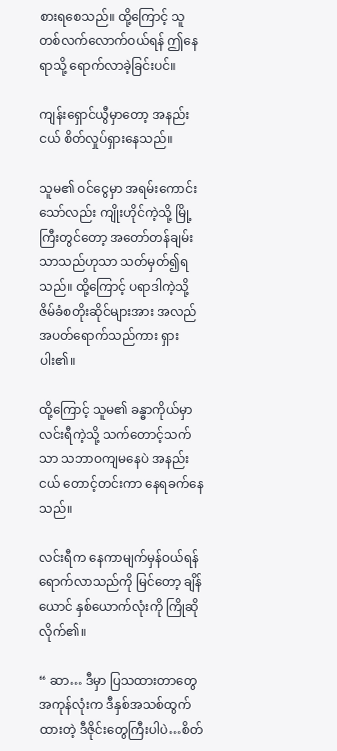စားရစေသည်။ ထို့ကြောင့် သူ တစ်လက်လောက်ဝယ်ရန် ဤနေရာသို့ ရောက်လာခဲ့ခြင်းပင်။

ကျန်းရှောင်ယွီမှာတော့ အနည်းငယ် စိတ်လှုပ်ရှားနေသည်။

သူမ၏ ဝင်ငွေမှာ အရမ်းကောင်းသော်လည်း ကျိုးဟိုင်ကဲ့သို့ မြို့ကြီးတွင်တော့ အတော်တန်ချမ်းသာသည်ဟုသာ သတ်မှတ်၍ရသည်။ ထို့ကြောင့် ပရာဒါကဲ့သို့ ဇိမ်ခံစတိုးဆိုင်များအား အလည်အပတ်ရောက်သည်ကား ရှားပါး၏။

ထို့ကြောင့် သူမ၏ ခန္ဓာကိုယ်မှာ လင်းရီကဲ့သို့ သက်တောင့်သက်သာ သဘာဝကျမနေပဲ အနည်းငယ် တောင့်တင်းကာ နေရခက်နေသည်။

လင်းရီက နေကာမျက်မှန်ဝယ်ရန် ရောက်လာသည်ကို မြင်တော့ ချိန်ယောင် နှစ်ယောက်လုံးကို ကြိုဆိုလိုက်၏။

“ ဆာ… ဒီမှာ ပြသထားတာတွေ အကုန်လုံးက ဒီနှစ်အသစ်ထွက်ထားတဲ့ ဒီဇိုင်းတွေကြီးပါပဲ…စိတ်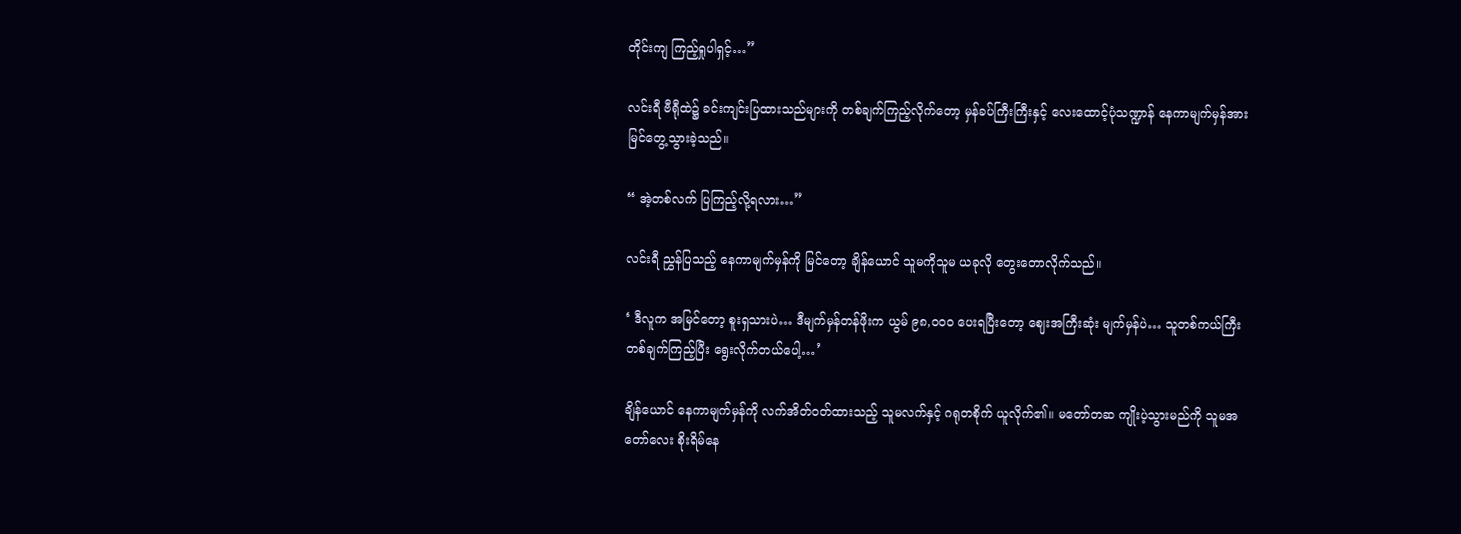တိုင်းကျ ကြည့်ရှုပါရှင့်…”

လင်းရီ ဗီရီုထဲ၌ ခင်းကျင်းပြထားသည်များကို တစ်ချက်ကြည့်လိုက်တော့ မှန်ခပ်ကြီးကြီးနှင့် လေးထောင့်ပုံသဏ္ဍာန် နေကာမျက်မှန်အား မြင်တွေ့သွားခဲ့သည်။

“ အဲ့တစ်လက် ပြကြည့်လို့ရလား…”

လင်းရီ ညွှန်ပြသည့် နေကာမျက်မှန်ကို မြင်တော့ ချိန်ယောင် သူမကိုသူမ ယခုလို တွေးတောလိုက်သည်။

‘ ဒီလူက အမြင်တော့ စူးရှသားပဲ… ဒီမျက်မှန်တန်ဖိုးက ယွမ် ၉၈,၀၀၀ ပေးရပြီးတော့ ဈေးအကြီးဆုံး မျက်မှန်ပဲ… သူတစ်ကယ်ကြီး တစ်ချက်ကြည့်ပြီး ရွေးလိုက်တယ်ပေါ့…’

ချိန်ယောင် နေကာမျက်မှန်ကို လက်အိတ်ဝတ်ထားသည့် သူမလက်နှင့် ဂရုတစိုက် ယူလိုက်၏။ မတော်တဆ ကျိုးပဲ့သွားမည်ကို သူမအတော်လေး စိုးရိမ်နေ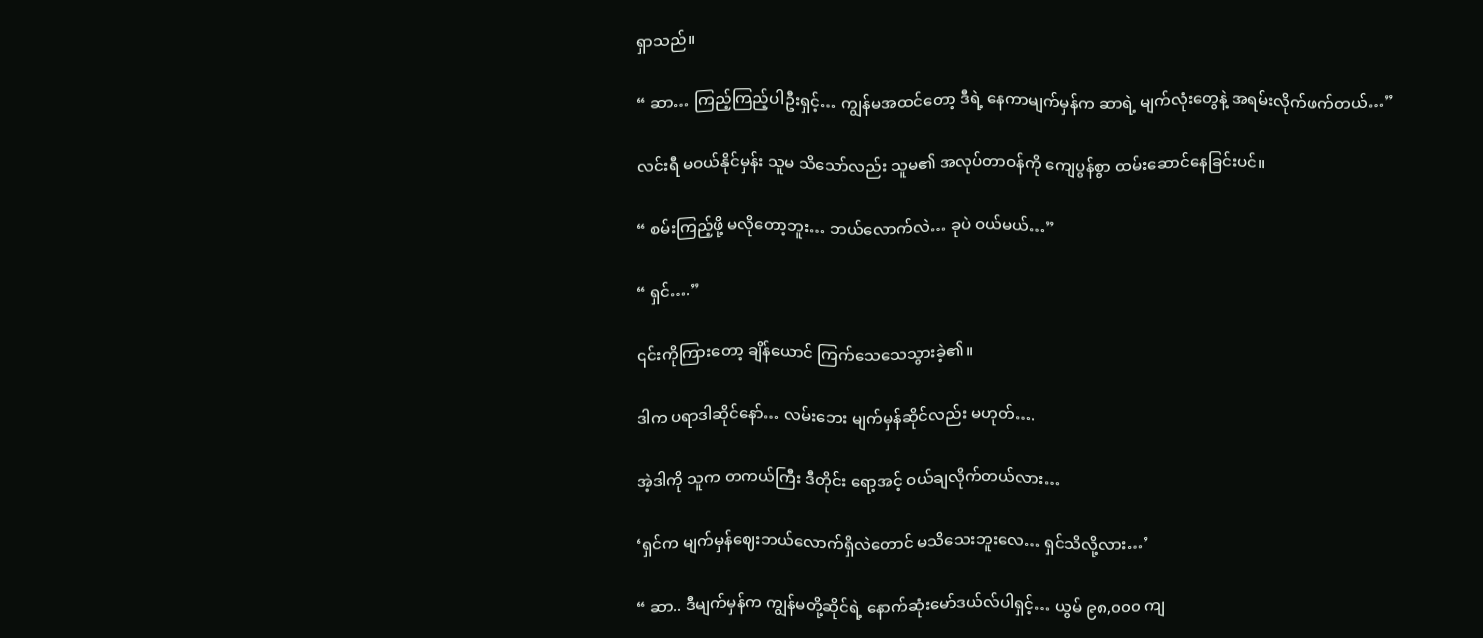ရှာသည်။

“ ဆာ… ကြည့်ကြည့်ပါဦးရှင့်… ကျွန်မအထင်တော့ ဒီရဲ့ နေကာမျက်မှန်က ဆာရဲ့ မျက်လုံးတွေနဲ့ အရမ်းလိုက်ဖက်တယ်…”

လင်းရီ မဝယ်နိုင်မှန်း သူမ သိသော်လည်း သူမ၏ အလုပ်တာဝန်ကို ကျေပွန်စွာ ထမ်းဆောင်နေခြင်းပင်။

“ စမ်းကြည့်ဖို့ မလိုတော့ဘူး… ဘယ်လောက်လဲ… ခုပဲ ဝယ်မယ်…”

“ ရှင်….”

၎င်းကိုကြားတော့ ချိန်ယောင် ကြက်သေသေသွားခဲ့၏။

ဒါက ပရာဒါဆိုင်နော်… လမ်းဘေး မျက်မှန်ဆိုင်လည်း မဟုတ်….

အဲ့ဒါကို သူက တကယ်ကြီး ဒီတိုင်း ရော့အင့် ဝယ်ချလိုက်တယ်လား…

‘ရှင်က မျက်မှန်ဈေးဘယ်လောက်ရှိလဲတောင် မသိသေးဘူးလေ… ရှင်သိလို့လား…’

“ ဆာ.. ဒီမျက်မှန်က ကျွန်မတို့ဆိုင်ရဲ့ နောက်ဆုံးမော်ဒယ်လ်ပါရှင့်… ယွမ် ၉၈,၀၀၀ ကျ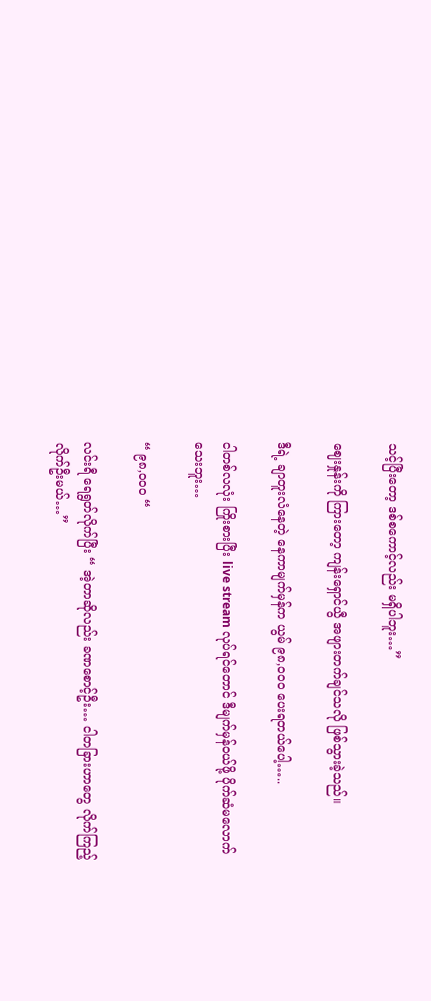သင့်ပြီးတော့ ဒစ်စကောင့်လည်း မရှိပါဘူး…”

ဈေးနှုန်းကို ကြားတော့ ကျန်းရှောင်ယွီ အဖျားတက်ချင်သလို ဖြစ်သွားခဲ့သည်။

ဒီရဲ့ ချာတူးလံနေတဲ့ နေကာမျက်မှန်က ယွမ် ၉၈,၀၀၀ ပေးရတယ်ပေါ့…..

ငါတစ်လလုံး ကြိုးစားပြီး live stream လုပ်ရင်တောင် ဒီမျက်မှန်ဝယ်ဖို့ ပိုက်ဆံမလောက်သေးဘူး…

“ ၉၈,၀၀၀ “

လင်းရီ ရေရွတ်လိုက်ပြီး “ အဲ့တာဆိုလည်း ခဏစောင့်ဦး… ငါတခြားဟာတွေ လိုက်ကြည့်လိုက်ဦးမယ်…”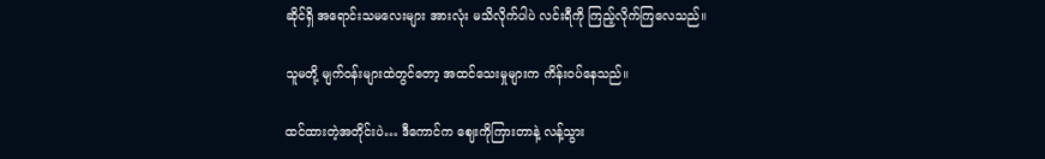ဆိုင်ရှိ အရောင်းသမလေးများ အားလုံး မသိလိုက်ပါပဲ လင်းရီကို ကြည့်လိုက်ကြလေသည်။

သူမတို့ မျက်ဝန်းများထဲတွင်တော့ အထင်သေးမှုများက ကိန်းဝပ်နေသည်။

ထင်ထားတဲ့အတိုင်းပဲ… ဒီကောင်က ဈေးကိုကြားတာနဲ့ လန့်သွား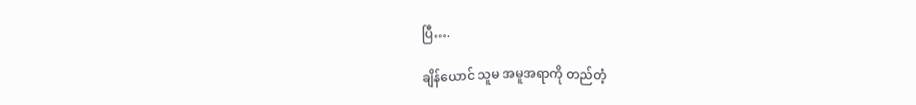ပြီ….

ချိန်ယောင် သူမ အမူအရာကို တည်တံ့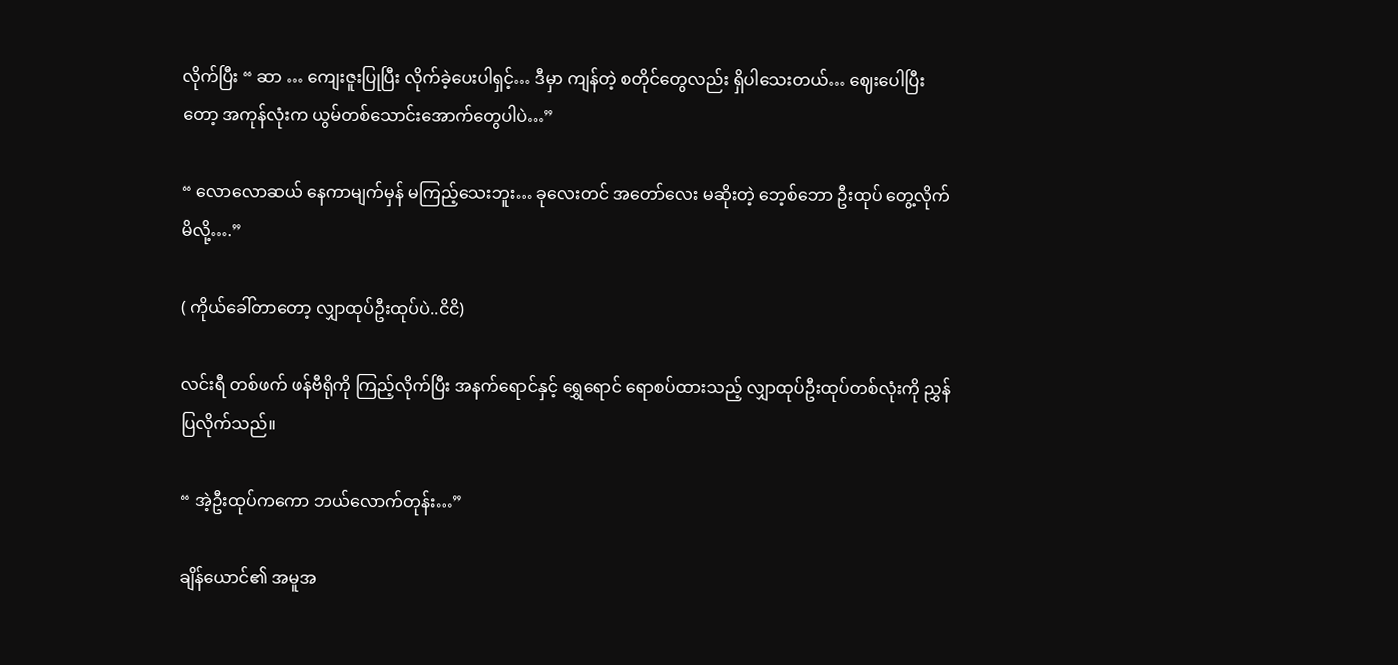လိုက်ပြီး “ ဆာ … ကျေးဇူးပြုပြီး လိုက်ခဲ့ပေးပါရှင့်… ဒီမှာ ကျန်တဲ့ စတိုင်တွေလည်း ရှိပါသေးတယ်… ဈေးပေါပြီးတော့ အကုန်လုံးက ယွမ်တစ်သောင်းအောက်တွေပါပဲ…”

“ လောလောဆယ် နေကာမျက်မှန် မကြည့်သေးဘူး… ခုလေးတင် အတော်လေး မဆိုးတဲ့ ဘေ့စ်ဘော ဦးထုပ် တွေ့လိုက်မိလို့….”

( ကိုယ်ခေါ်တာတော့ လျှာထုပ်ဦးထုပ်ပဲ..ငိငိ)

လင်းရီ တစ်ဖက် ဖန်ဗီရိုကို ကြည့်လိုက်ပြီး အနက်ရောင်နှင့် ရွှေရောင် ရောစပ်ထားသည့် လျှာထုပ်ဦးထုပ်တစ်လုံးကို ညွှန်ပြလိုက်သည်။

“ အဲ့ဦးထုပ်ကကော ဘယ်လောက်တုန်း…”

ချိန်ယောင်၏ အမူအ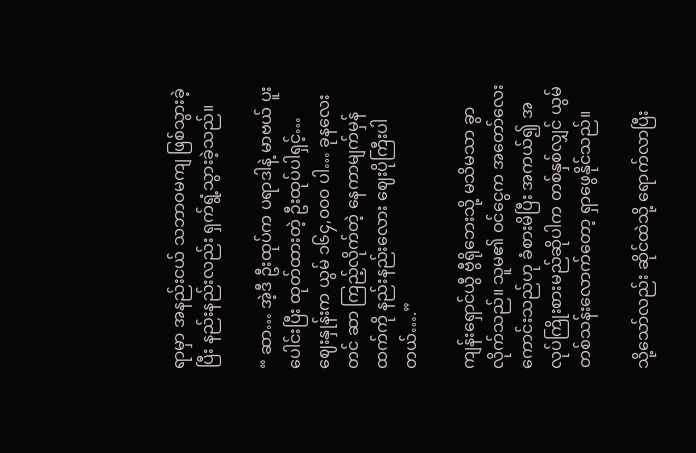ရာမှာ အနည်းငယ် သဘာဝမကျ ဖြစ်သွားခဲ့ပြီး နည်းနည်းလည်း ရှက်ရွံ့သွားခဲ့သည်။

“ ဆာ… အဲ့ဒီ ဦးထုပ်က ပရာဒါနဲ့ မာဗယ် ပူးပေါင်းပြီး ထုတ်ထားတဲ့ ဦးထုပ်ပါရှင့်… ဈေးနှုန်းက ယွမ် ၁၆၄,၀၀၀ ပါ… ခုနလေးတင် ဆာ ကြည့်လိုက်တဲ့ နေကာမျက်မှန်ထက်ကို နည်းနည်းလေား ဈေးပိုကြီးပါတယ်….”

ကျန်းရှောင်ယွီ ဗွီရိုဘေးသို့ မသိမသာ ခွာလိုက်သည်။ သူမ၏ ဝင်ငွေက အတော်လေး ကောင်းသည်ဟု ခံစားမိပြီး အကယ်၍ အလုပ်ကြိုးစားမည်ဆိုပါက တစ်နှစ်လျှင် ယွမ်တစ်သန်းလောက်တော့ ရှာဖွေနိုင်သည်။

သို့သော်လည်း ဆိုင်ထဲသို့ ရောက်လာပြီး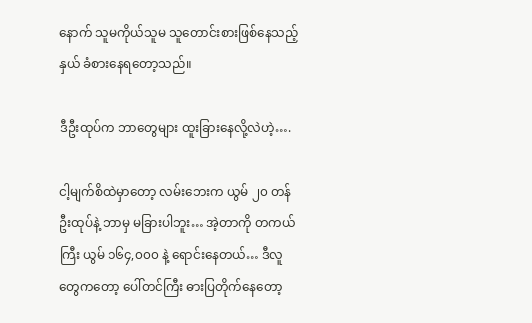နောက် သူမကိုယ်သူမ သူတောင်းစားဖြစ်နေသည့်နှယ် ခံစားနေရတော့သည်။

ဒီဦးထုပ်က ဘာတွေများ ထူးခြားနေလို့လဲဟဲ့….

ငါ့မျက်စိထဲမှာတော့ လမ်းဘေးက ယွမ် ၂၀ တန် ဦးထုပ်နဲ့ ဘာမှ မခြားပါဘူး… အဲ့တာကို တကယ်ကြီး ယွမ် ၁၆၄,၀၀၀ နဲ့ ရောင်းနေတယ်… ဒီလူတွေကတော့ ပေါ်တင်ကြီး ဓားပြတိုက်နေတော့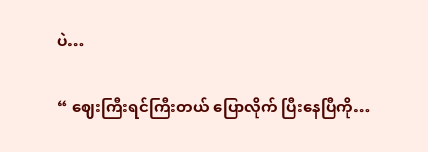ပဲ…

“ ဈေးကြီးရင်ကြီးတယ် ပြောလိုက် ပြီးနေပြီကို…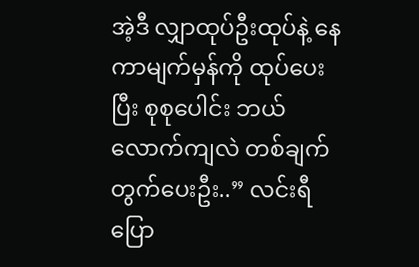အဲ့ဒီ လျှာထုပ်ဦးထုပ်နဲ့ နေကာမျက်မှန်ကို ထုပ်ပေးပြီး စုစုပေါင်း ဘယ်လောက်ကျလဲ တစ်ချက်တွက်ပေးဦး..” လင်းရီ ပြော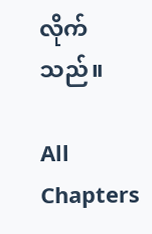လိုက်သည်။

All Chapters